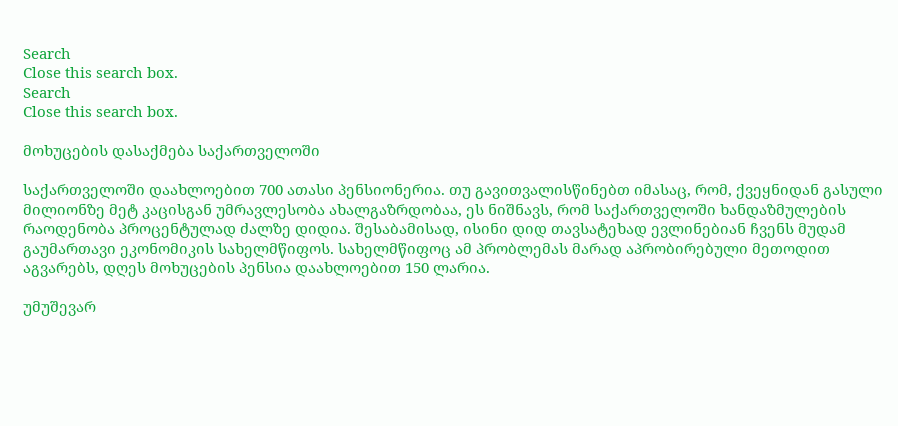Search
Close this search box.
Search
Close this search box.

მოხუცების დასაქმება საქართველოში

საქართველოში დაახლოებით 700 ათასი პენსიონერია. თუ გავითვალისწინებთ იმასაც, რომ, ქვეყნიდან გასული მილიონზე მეტ კაცისგან უმრავლესობა ახალგაზრდობაა, ეს ნიშნავს, რომ საქართველოში ხანდაზმულების რაოდენობა პროცენტულად ძალზე დიდია. შესაბამისად, ისინი დიდ თავსატეხად ევლინებიან ჩვენს მუდამ გაუმართავი ეკონომიკის სახელმწიფოს. სახელმწიფოც ამ პრობლემას მარად აპრობირებული მეთოდით აგვარებს, დღეს მოხუცების პენსია დაახლოებით 150 ლარია.

უმუშევარ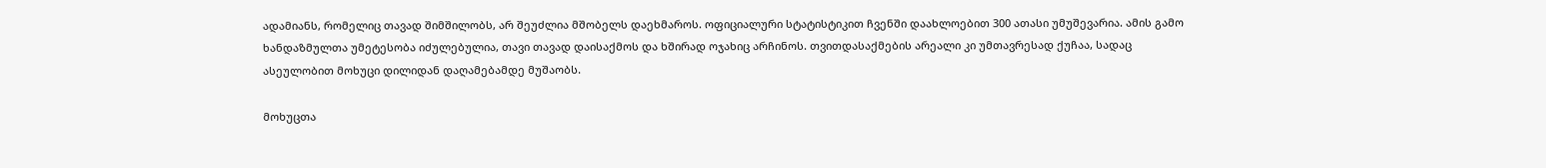ადამიანს, რომელიც თავად შიმშილობს, არ შეუძლია მშობელს დაეხმაროს. ოფიციალური სტატისტიკით ჩვენში დაახლოებით 300 ათასი უმუშევარია. ამის გამო ხანდაზმულთა უმეტესობა იძულებულია, თავი თავად დაისაქმოს და ხშირად ოჯახიც არჩინოს. თვითდასაქმების არეალი კი უმთავრესად ქუჩაა, სადაც ასეულობით მოხუცი დილიდან დაღამებამდე მუშაობს.

მოხუცთა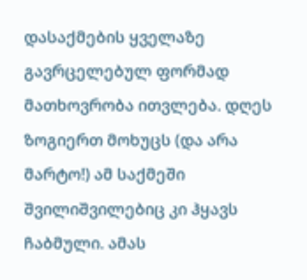დასაქმების ყველაზე გავრცელებულ ფორმად მათხოვრობა ითვლება. დღეს ზოგიერთ მოხუცს (და არა მარტო!) ამ საქმეში შვილიშვილებიც კი ჰყავს ჩაბმული. ამას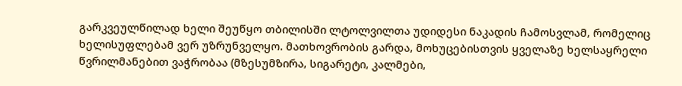გარკვეულწილად ხელი შეუწყო თბილისში ლტოლვილთა უდიდესი ნაკადის ჩამოსვლამ, რომელიც ხელისუფლებამ ვერ უზრუნველყო. მათხოვრობის გარდა, მოხუცებისთვის ყველაზე ხელსაყრელი წვრილმანებით ვაჭრობაა (მზესუმზირა, სიგარეტი, კალმები,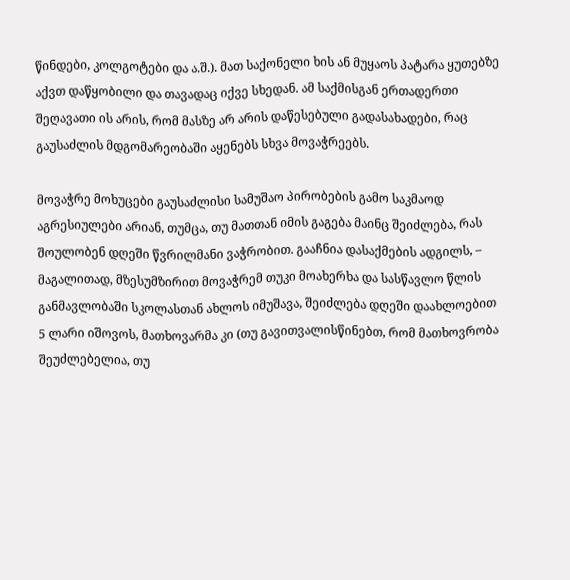წინდები, კოლგოტები და ა.შ.). მათ საქონელი ხის ან მუყაოს პატარა ყუთებზე აქვთ დაწყობილი და თავადაც იქვე სხედან. ამ საქმისგან ერთადერთი შეღავათი ის არის, რომ მასზე არ არის დაწესებული გადასახადები, რაც გაუსაძლის მდგომარეობაში აყენებს სხვა მოვაჭრეებს.

მოვაჭრე მოხუცები გაუსაძლისი სამუშაო პირობების გამო საკმაოდ აგრესიულები არიან, თუმცა, თუ მათთან იმის გაგება მაინც შეიძლება, რას შოულობენ დღეში წვრილმანი ვაჭრობით. გააჩნია დასაქმების ადგილს, – მაგალითად, მზესუმზირით მოვაჭრემ თუკი მოახერხა და სასწავლო წლის განმავლობაში სკოლასთან ახლოს იმუშავა, შეიძლება დღეში დაახლოებით 5 ლარი იშოვოს, მათხოვარმა კი (თუ გავითვალისწინებთ, რომ მათხოვრობა შეუძლებელია, თუ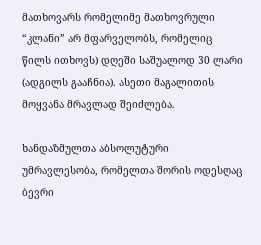მათხოვარს რომელიმე მათხოვრული “კლანი” არ მფარველობს, რომელიც წილს ითხოვს) დღეში საშუალოდ 30 ლარი (ადგილს გააჩნია). ასეთი მაგალითის მოყვანა მრავლად შეიძლება.

ხანდაზმულთა აბსოლუტური უმრავლესობა, რომელთა შორის ოდესღაც ბევრი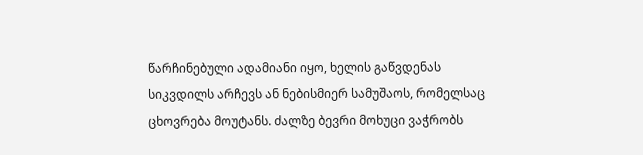წარჩინებული ადამიანი იყო, ხელის გაწვდენას სიკვდილს არჩევს ან ნებისმიერ სამუშაოს, რომელსაც ცხოვრება მოუტანს. ძალზე ბევრი მოხუცი ვაჭრობს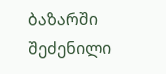ბაზარში შეძენილი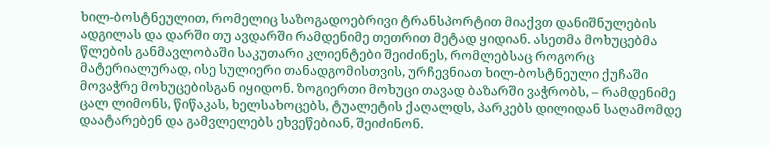ხილ-ბოსტნეულით, რომელიც საზოგადოებრივი ტრანსპორტით მიაქვთ დანიშნულების ადგილას და დარში თუ ავდარში რამდენიმე თეთრით მეტად ყიდიან. ასეთმა მოხუცებმა წლების განმავლობაში საკუთარი კლიენტები შეიძინეს, რომლებსაც როგორც მატერიალურად, ისე სულიერი თანადგომისთვის, ურჩევნიათ ხილ-ბოსტნეული ქუჩაში მოვაჭრე მოხუცებისგან იყიდონ. ზოგიერთი მოხუცი თავად ბაზარში ვაჭრობს, – რამდენიმე ცალ ლიმონს, წიწაკას, ხელსახოცებს, ტუალეტის ქაღალდს, პარკებს დილიდან საღამომდე დაატარებენ და გამვლელებს ეხვეწებიან, შეიძინონ.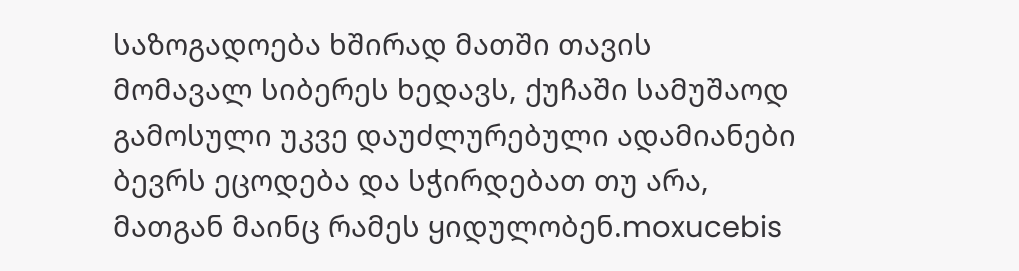საზოგადოება ხშირად მათში თავის მომავალ სიბერეს ხედავს, ქუჩაში სამუშაოდ გამოსული უკვე დაუძლურებული ადამიანები ბევრს ეცოდება და სჭირდებათ თუ არა, მათგან მაინც რამეს ყიდულობენ.moxucebis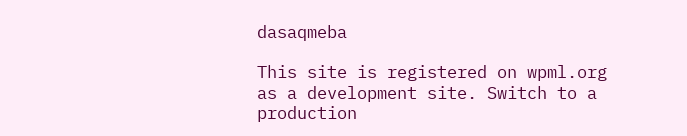dasaqmeba

This site is registered on wpml.org as a development site. Switch to a production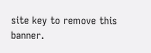site key to remove this banner.